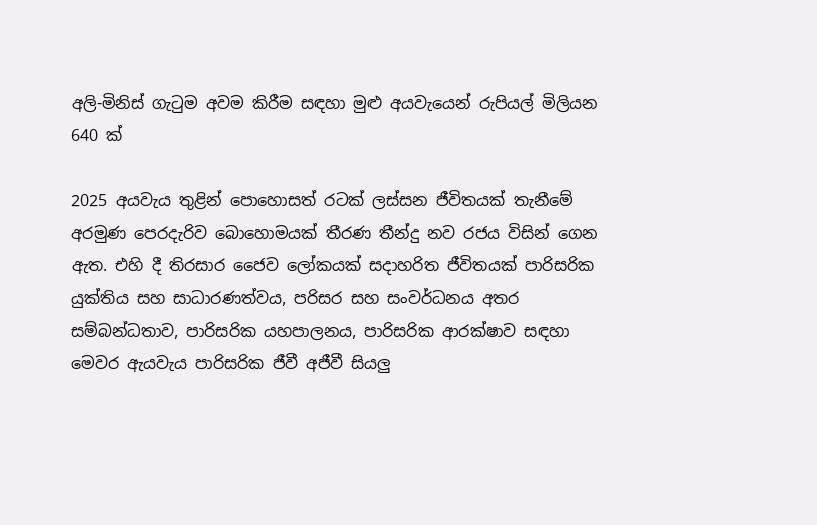අලි-මිනිස් ගැටුම අවම කිරීම සඳහා මුළු අයවැයෙන් රුපියල් මිලියන 640 ක්

2025 අයවැය තුළින් පොහොසත් රටක් ලස්සන ජීවිතයක් තැනීමේ අරමුණ පෙරදැරිව බොහොමයක් තීරණ තීන්දු නව රජය විසින් ගෙන ඇත. එහි දී තිරසාර ජෛව ලෝකයක් සදාහරිත ජීවිතයක් පාරිසරික යුක්තිය සහ සාධාරණත්වය, පරිසර සහ සංවර්ධනය අතර සම්බන්ධතාව, පාරිසරික යහපාලනය, පාරිසරික ආරක්ෂාව සඳහා මෙවර ඇයවැය පාරිසරික ජීවී අජීවී සියලු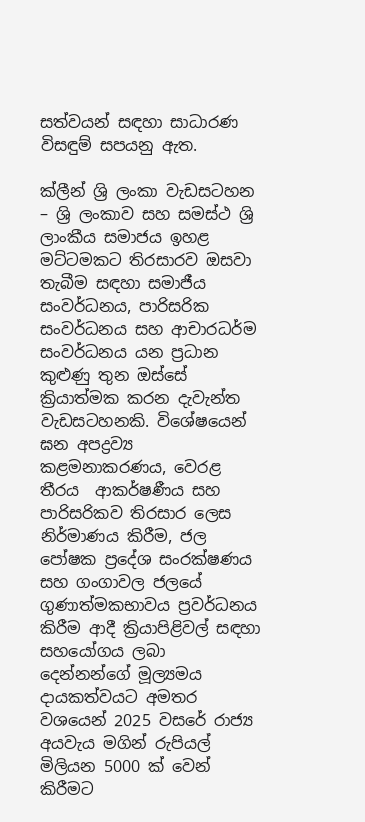සත්වයන් සඳහා සාධාරණ විසඳුම් සපයනු ඇත.

ක්ලීන් ශ්‍රි ලංකා වැඩසටහන – ශ්‍රි ලංකාව සහ සමස්ථ ශ්‍රි ලාංකීය සමාජය ඉහළ මට්ටමකට තිරසාරව ඔසවා තැබීම සඳහා සමාජීය සංවර්ධනය, පාරිසරික සංවර්ධනය සහ ආචාරධර්ම සංවර්ධනය යන ප්‍රධාන කුළුණු තුන ඔස්සේ ක්‍රියාත්මක කරන දැවැන්ත වැඩසටහනකි. විශේෂයෙන් ඝන අපද්‍රව්‍ය කළමනාකරණය, වෙරළ තීරය  ආකර්ෂණීය සහ පාරිසරිකව තිරසාර ලෙස නිර්මාණය කිරීම, ජල පෝෂක ප්‍රදේශ සංරක්ෂණය සහ ගංගාවල ජලයේ ගුණාත්මකභාවය ප්‍රවර්ධනය කිරීම ආදී ක්‍රියාපිළිවල් සඳහා සහයෝගය ලබා දෙන්නන්ගේ මූල්‍යමය දායකත්වයට අමතර වශයෙන් 2025 වසරේ රාජ්‍ය අයවැය මගින් රුපියල් මිලියන 5000 ක් වෙන් කිරීමට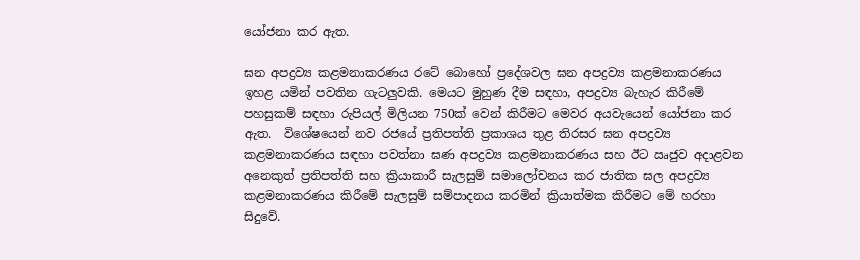යෝජනා කර ඇත.

ඝන අපද්‍රව්‍ය කළමනාකරණය රටේ බොහෝ ප්‍රදේශවල ඝන අපද්‍රව්‍ය කළමනාකරණය ඉහළ යමින් පවතින ගැටලුවකි. මෙයට මුහුණ දීම සඳහා, අපද්‍රව්‍ය බැහැර කිරීමේ පහසුකම් සඳහා රුපියල් මිලියන 750ක් වෙන් කිරීමට මෙවර අයවැයෙන් යෝජනා කර ඇත.  විශේෂයෙන් නව රජයේ ප්‍රතිපත්ති ප්‍රකාශය තුළ තිරසර ඝන අපද්‍රව්‍ය කළමනාකරණය සඳහා පවත්නා ඝණ අපද්‍රව්‍ය කළමනාකරණය සහ ඊට ඍජුව අදාළවන අනෙකුත් ප්‍රතිපත්ති සහ ක්‍රියාකාරී සැලසුම් සමාලෝචනය කර ජාතික ඝල අපද්‍රව්‍ය කළමනාකරණය කිරීමේ සැලසුම් සම්පාදනය කරමින් ක්‍රියාත්මක කිරීමට මේ හරහා සිදුවේ.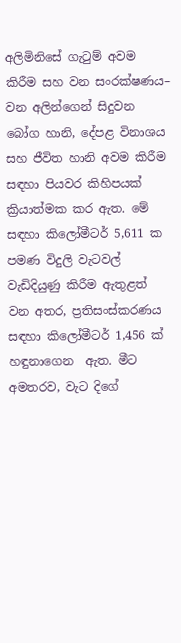අලිමිනිසේ ගැටුම් අවම කිරීම සහ වන සංරක්ෂණය– වන අලින්ගෙන් සිදුවන බෝග හානි, දේපළ විනාශය සහ ජීවිත හානි අවම කිරීම සඳහා පියවර කිහිපයක් ක්‍රියාත්මක කර ඇත. මේ සඳහා කිලෝමීටර් 5,611 ක පමණ විදුලි වැටවල් වැඩිදියුණු කිරීම ඇතුළත් වන අතර, ප්‍රතිසංස්කරණය සඳහා කිලෝමීටර් 1,456 ක් හඳුනාගෙන  ඇත. මීට අමතරව, වැට දිගේ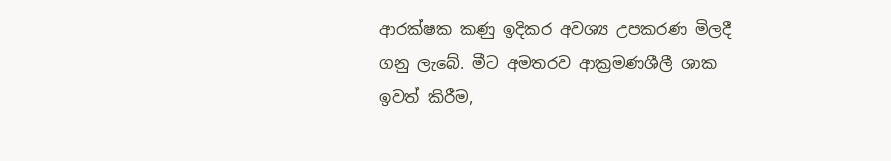ආරක්ෂක කණු ඉදිකර අවශ්‍ය උපකරණ මිලදී ගනු ලැබේ. මීට අමතරව ආක්‍රමණශීලී ශාක ඉවත් කිරීම,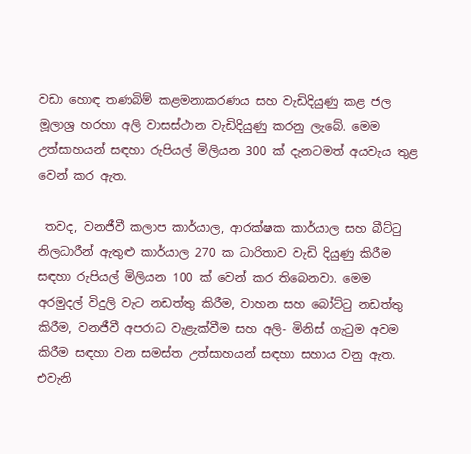වඩා හොඳ තණබිම් කළමනාකරණය සහ වැඩිදියුණු කළ ජල මූලාශ්‍ර හරහා අලි වාසස්ථාන වැඩිදියුණු කරනු ලැබේ. මෙම උත්සාහයන් සඳහා රුපියල් මිලියන 300 ක් දැනටමත් අයවැය තුළ වෙන් කර ඇත.

 තවද, වනජීවී කලාප කාර්යාල, ආරක්ෂක කාර්යාල සහ බීට්ටු නිලධාරීන් ඇතුළු කාර්යාල 270 ක ධාරිතාව වැඩි දියුණු කිරීම සඳහා රුපියල් මිලියන 100 ක් වෙන් කර ති‍බෙනවා. මෙම අරමුදල් විදුලි වැට නඩත්තු කිරීම, වාහන සහ බෝට්ටු නඩත්තු කිරීම, වනජීවී අපරාධ වැළැක්වීම සහ අලි- මිනිස් ගැටුම අවම කිරීම සඳහා වන සමස්ත උත්සාහයන් සඳහා සහාය වනු ඇත. එවැනි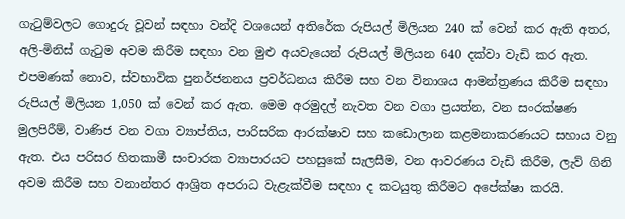ගැටුම්වලට ගොදුරු වූවන් සඳහා වන්දි වශයෙන් අතිරේක රුපියල් මිලියන 240 ක් වෙන් කර ඇති අතර, අලි-මිනිස් ගැටුම අවම කිරීම සඳහා වන මුළු අයවැයෙන් රුපියල් මිලියන 640 දක්වා වැඩි කර ඇත. එපමණක් නොව, ස්වභාවික පුනර්ජනනය ප්‍රවර්ධනය කිරීම සහ වන විනාශය ආමන්ත්‍රණය කිරීම සඳහා රුපියල් මිලියන 1,050 ක් වෙන් කර ඇත. මෙම අරමුදල් නැවත වන වගා ප්‍රයත්න, වන සංරක්ෂණ මුලපිරීම්, වාණිජ වන වගා ව්‍යාප්තිය, පාරිසරික ආරක්ෂාව සහ කඩොලාන කළමනාකරණයට සහාය වනු ඇත. එය පරිසර හිතකාමී සංචාරක ව්‍යාපාරයට පහසුකේ සැලසීම, වන ආවරණය වැඩි කිරීම, ලැව් ගිනි අවම කිරීම සහ වනාන්තර ආශ්‍රිත අපරාධ වැළැක්වීම සඳහා ද කටයුතු කිරීමට අපේක්ෂා කරයි.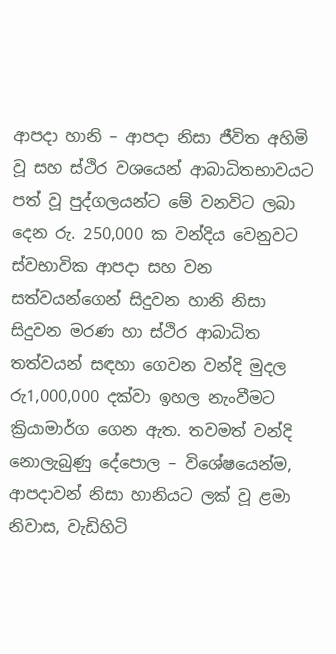ආපදා හානි – ආපදා නිසා ජීවිත අහිමි වූ සහ ස්ථිර වශයෙන් ආබාධිතභාවයට පත් වූ පුද්ගලයන්ට මේ වනවිට ලබා දෙන රු. 250,000 ක වන්දිය වෙනුවට ස්වභාවික ආපදා සහ වන සත්වයන්ගෙන් සිදුවන හානි නිසා සිදුවන මරණ හා ස්ථිර ආබාධිත තත්වයන් සඳහා ගෙවන වන්දි මුදල රු1,000,000 දක්වා ඉහල නැංවීමට ක්‍රියාමාර්ග ගෙන ඇත. තවමත් වන්දි නොලැබුණු දේපොල – විශේෂයෙන්ම, ආපදාවන් නිසා හානියට ලක් වූ ළමා නිවාස, වැඩිහිටි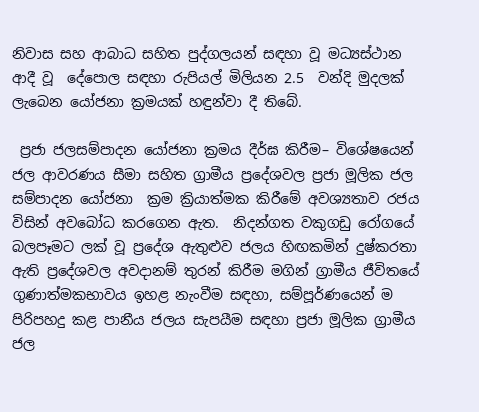නිවාස සහ ආබාධ සහිත පුද්ගලයන් සඳහා වූ මධ්‍යස්ථාන ආදී වූ  දේපොල සඳහා රුපියල් මිලියන 2.5  වන්දි මුදලක් ලැබෙන යෝජනා ක්‍රමයක් හඳුන්වා දී තිබේ.

 ප්‍රජා ජලසම්පාදන යෝජනා ක්‍රමය දීර්ඝ කිරීම– විශේෂයෙන් ජල ආවරණය සීමා සහිත ග්‍රාමීය ප්‍රදේශවල ප්‍රජා මූලික ජල සම්පාදන යෝජනා  ක්‍රම ක්‍රියාත්මක කිරීමේ අවශ්‍යතාව රජය විසින් අවබෝධ කරගෙන ඇත.  නිදන්ගත වකුගඩු රෝගයේ බලපෑමට ලක් වූ ප්‍රදේශ ඇතුළුව ජලය හිඟකමින් දුෂ්කරතා ඇති ප්‍රදේශවල අවදානම් තුරන් කිරීම මගින් ග්‍රාමීය ජීවිතයේ ගුණාත්මකභාවය ඉහළ නැංවීම සඳහා, සම්පූර්ණයෙන් ම පිරිපහදු කළ පානීය ජලය සැපයීම සඳහා ප්‍රජා මූලික ග්‍රාමීය ජල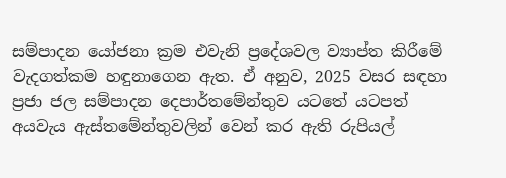සම්පාදන යෝජනා ක්‍රම එවැනි ප්‍රදේශවල ව්‍යාප්ත කිරීමේ වැදගත්කම හඳුනාගෙන ඇත. ඒ අනුව, 2025 වසර සඳහා ප්‍රජා ජල සම්පාදන දෙපාර්තමේන්තුව යටතේ යටපත් අයවැය ඇස්තමේන්තුවලින් වෙන් කර ඇති රුපියල්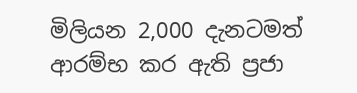මිලියන 2,000 දැනටමත් ආරම්භ කර ඇති ප්‍රජා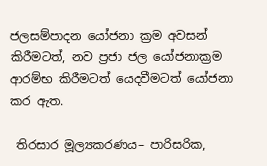ජලසම්පාදන යෝජනා ක්‍රම අවසන් කිරීමටත්, නව ප්‍රජා ජල යෝජනාක්‍රම ආරම්භ කිරීමටත් යෙදවීමටත් යෝජනා කර ඇත.

 තිරසාර මූල්‍යකරණය– පාරිසරික,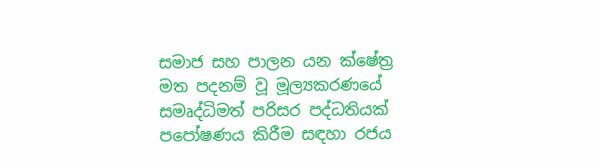සමාජ සහ පාලන යන ක්ෂේත්‍ර මත පදනම් වූ මූල්‍යකරණයේ සමෘද්ධිමත් පරිසර පද්ධතියක් පපෝෂණය කිරීම සඳහා රජය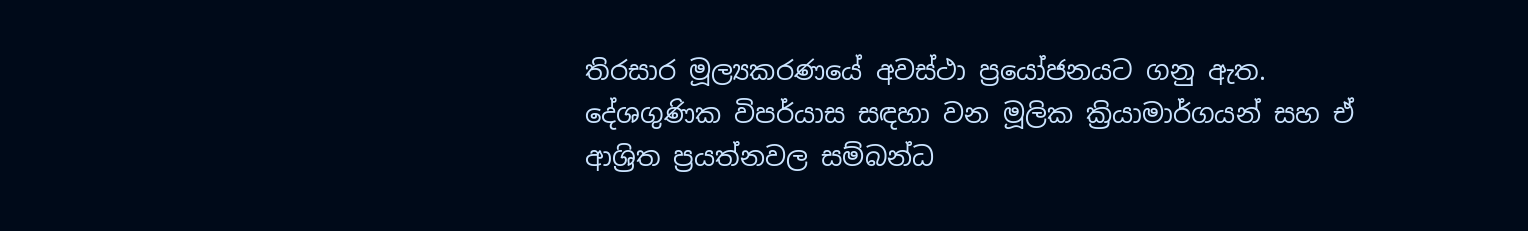තිරසාර මූල්‍යකරණයේ අවස්ථා ප්‍රයෝජනයට ගනු ඇත. දේශගුණික විපර්යාස සඳහා වන මූලික ක්‍රියාමාර්ගයන් සහ ඒ ආශ්‍රිත ප්‍රයත්නවල සම්බන්ධ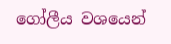ගෝලීය වශයෙන්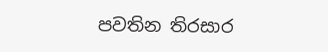පවතින තිරසාර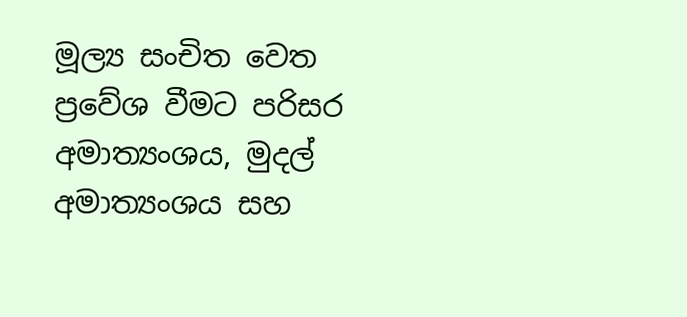මූල්‍ය සංචිත වෙත ප්‍රවේශ වීමට පරිසර අමාත්‍යංශය, මුදල් අමාත්‍යංශය සහ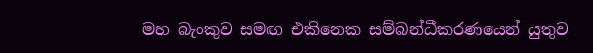මහ බැංකුව සමඟ එකිනෙක සම්බන්ධීකරණයෙන් යුතුව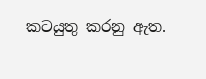කටයුතු කරනු ඇත.